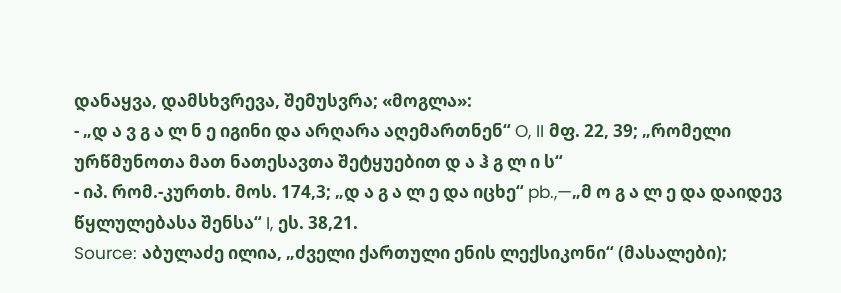დანაყვა, დამსხვრევა, შემუსვრა; «მოგლა»:
- „დ ა ვ გ ა ლ ნ ე იგინი და არღარა აღემართნენ“ O, II მფ. 22, 39; „რომელი ურწმუნოთა მათ ნათესავთა შეტყუებით დ ა ჰ გ ლ ი ს“
- იპ. რომ.-კურთხ. მოს. 174,3; „დ ა გ ა ლ ე და იცხე“ pb.,—„მ ო გ ა ლ ე და დაიდევ წყლულებასა შენსა“ I, ეს. 38,21.
Source: აბულაძე ილია, „ძველი ქართული ენის ლექსიკონი“ (მასალები);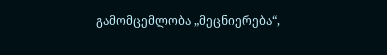გამომცემლობა „მეცნიერება“,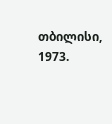თბილისი, 1973.